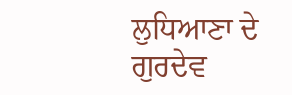ਲੁਧਿਆਣਾ ਦੇ ਗੁਰਦੇਵ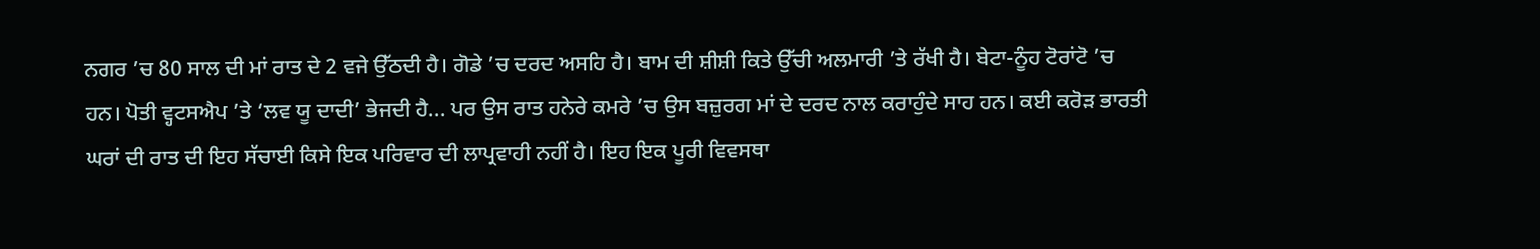ਨਗਰ ’ਚ 80 ਸਾਲ ਦੀ ਮਾਂ ਰਾਤ ਦੇ 2 ਵਜੇ ਉੱਠਦੀ ਹੈ। ਗੋਡੇ ’ਚ ਦਰਦ ਅਸਹਿ ਹੈ। ਬਾਮ ਦੀ ਸ਼ੀਸ਼ੀ ਕਿਤੇ ਉੱਚੀ ਅਲਮਾਰੀ ’ਤੇ ਰੱਖੀ ਹੈ। ਬੇਟਾ-ਨੂੰਹ ਟੋਰਾਂਟੋ ’ਚ ਹਨ। ਪੋਤੀ ਵ੍ਹਟਸਐਪ ’ਤੇ ‘ਲਵ ਯੂ ਦਾਦੀ’ ਭੇਜਦੀ ਹੈ... ਪਰ ਉਸ ਰਾਤ ਹਨੇਰੇ ਕਮਰੇ ’ਚ ਉਸ ਬਜ਼ੁਰਗ ਮਾਂ ਦੇ ਦਰਦ ਨਾਲ ਕਰਾਹੁੰਦੇ ਸਾਹ ਹਨ। ਕਈ ਕਰੋੜ ਭਾਰਤੀ ਘਰਾਂ ਦੀ ਰਾਤ ਦੀ ਇਹ ਸੱਚਾਈ ਕਿਸੇ ਇਕ ਪਰਿਵਾਰ ਦੀ ਲਾਪ੍ਰਵਾਹੀ ਨਹੀਂ ਹੈ। ਇਹ ਇਕ ਪੂਰੀ ਵਿਵਸਥਾ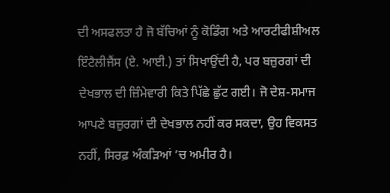ਦੀ ਅਸਫਲਤਾ ਹੈ ਜੋ ਬੱਚਿਆਂ ਨੂੰ ਕੋਡਿੰਗ ਅਤੇ ਆਰਟੀਫੀਸ਼ੀਅਲ ਇੰਟੈਲੀਜੈਂਸ (ਏ. ਆਈ.) ਤਾਂ ਸਿਖਾਉਂਦੀ ਹੈ, ਪਰ ਬਜ਼ੁਰਗਾਂ ਦੀ ਦੇਖਭਾਲ ਦੀ ਜ਼ਿੰਮੇਵਾਰੀ ਕਿਤੇ ਪਿੱਛੇ ਛੁੱਟ ਗਈ। ਜੋ ਦੇਸ਼-ਸਮਾਜ ਆਪਣੇ ਬਜ਼ੁਰਗਾਂ ਦੀ ਦੇਖਭਾਲ ਨਹੀਂ ਕਰ ਸਕਦਾ, ਉਹ ਵਿਕਸਤ ਨਹੀਂ, ਸਿਰਫ਼ ਅੰਕੜਿਆਂ ’ਚ ਅਮੀਰ ਹੈ।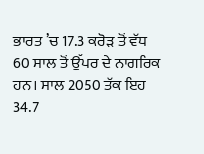ਭਾਰਤ ’ਚ 17.3 ਕਰੋੜ ਤੋਂ ਵੱਧ 60 ਸਾਲ ਤੋਂ ਉੱਪਰ ਦੇ ਨਾਗਰਿਕ ਹਨ। ਸਾਲ 2050 ਤੱਕ ਇਹ 34.7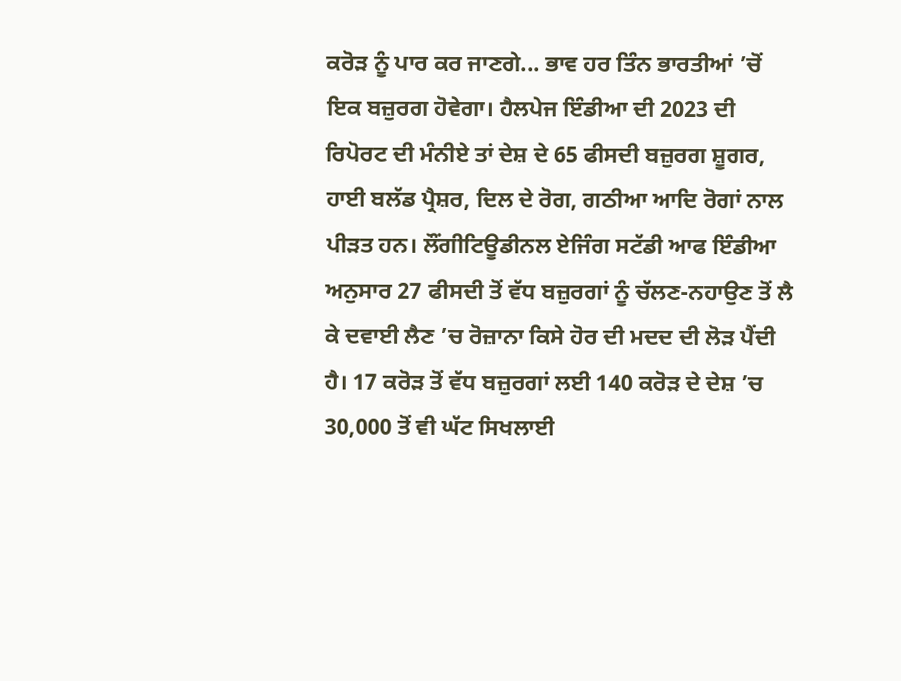ਕਰੋੜ ਨੂੰ ਪਾਰ ਕਰ ਜਾਣਗੇ... ਭਾਵ ਹਰ ਤਿੰਨ ਭਾਰਤੀਆਂ ’ਚੋਂ ਇਕ ਬਜ਼ੁਰਗ ਹੋਵੇਗਾ। ਹੈਲਪੇਜ ਇੰਡੀਆ ਦੀ 2023 ਦੀ ਰਿਪੋਰਟ ਦੀ ਮੰਨੀਏ ਤਾਂ ਦੇਸ਼ ਦੇ 65 ਫੀਸਦੀ ਬਜ਼ੁਰਗ ਸ਼ੂਗਰ, ਹਾਈ ਬਲੱਡ ਪ੍ਰੈਸ਼ਰ, ਦਿਲ ਦੇ ਰੋਗ, ਗਠੀਆ ਆਦਿ ਰੋਗਾਂ ਨਾਲ ਪੀੜਤ ਹਨ। ਲੌਂਗੀਟਿਊਡੀਨਲ ਏਜਿੰਗ ਸਟੱਡੀ ਆਫ ਇੰਡੀਆ ਅਨੁਸਾਰ 27 ਫੀਸਦੀ ਤੋਂ ਵੱਧ ਬਜ਼ੁਰਗਾਂ ਨੂੰ ਚੱਲਣ-ਨਹਾਉਣ ਤੋਂ ਲੈ ਕੇ ਦਵਾਈ ਲੈਣ ’ਚ ਰੋਜ਼ਾਨਾ ਕਿਸੇ ਹੋਰ ਦੀ ਮਦਦ ਦੀ ਲੋੜ ਪੈਂਦੀ ਹੈ। 17 ਕਰੋੜ ਤੋਂ ਵੱਧ ਬਜ਼ੁਰਗਾਂ ਲਈ 140 ਕਰੋੜ ਦੇ ਦੇਸ਼ ’ਚ 30,000 ਤੋਂ ਵੀ ਘੱਟ ਸਿਖਲਾਈ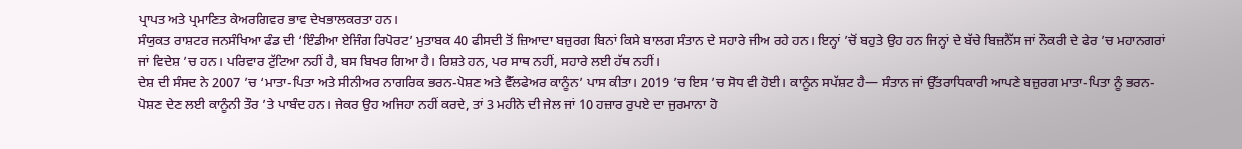ਪ੍ਰਾਪਤ ਅਤੇ ਪ੍ਰਮਾਣਿਤ ਕੇਅਰਗਿਵਰ ਭਾਵ ਦੇਖਭਾਲਕਰਤਾ ਹਨ।
ਸੰਯੁਕਤ ਰਾਸ਼ਟਰ ਜਨਸੰਖਿਆ ਫੰਡ ਦੀ ‘ਇੰਡੀਆ ਏਜਿੰਗ ਰਿਪੋਰਟ’ ਮੁਤਾਬਕ 40 ਫੀਸਦੀ ਤੋਂ ਜ਼ਿਆਦਾ ਬਜ਼ੁਰਗ ਬਿਨਾਂ ਕਿਸੇ ਬਾਲਗ ਸੰਤਾਨ ਦੇ ਸਹਾਰੇ ਜੀਅ ਰਹੇ ਹਨ। ਇਨ੍ਹਾਂ ’ਚੋਂ ਬਹੁਤੇ ਉਹ ਹਨ ਜਿਨ੍ਹਾਂ ਦੇ ਬੱਚੇ ਬਿਜ਼ਨੈੱਸ ਜਾਂ ਨੌਕਰੀ ਦੇ ਫੇਰ ’ਚ ਮਹਾਨਗਰਾਂ ਜਾਂ ਵਿਦੇਸ਼ ’ਚ ਹਨ। ਪਰਿਵਾਰ ਟੁੱਟਿਆ ਨਹੀਂ ਹੈ, ਬਸ ਬਿਖਰ ਗਿਆ ਹੈ। ਰਿਸ਼ਤੇ ਹਨ, ਪਰ ਸਾਥ ਨਹੀਂ, ਸਹਾਰੇ ਲਈ ਹੱਥ ਨਹੀਂ।
ਦੇਸ਼ ਦੀ ਸੰਸਦ ਨੇ 2007 ’ਚ ‘ਮਾਤਾ-ਪਿਤਾ ਅਤੇ ਸੀਨੀਅਰ ਨਾਗਰਿਕ ਭਰਨ-ਪੋਸ਼ਣ ਅਤੇ ਵੈੱਲਫੇਅਰ ਕਾਨੂੰਨ’ ਪਾਸ ਕੀਤਾ। 2019 ’ਚ ਇਸ ’ਚ ਸੋਧ ਵੀ ਹੋਈ। ਕਾਨੂੰਨ ਸਪੱਸ਼ਟ ਹੈ— ਸੰਤਾਨ ਜਾਂ ਉੱਤਰਾਧਿਕਾਰੀ ਆਪਣੇ ਬਜ਼ੁਰਗ ਮਾਤਾ-ਪਿਤਾ ਨੂੰ ਭਰਨ-ਪੋਸ਼ਣ ਦੇਣ ਲਈ ਕਾਨੂੰਨੀ ਤੌਰ ’ਤੇ ਪਾਬੰਦ ਹਨ। ਜੇਕਰ ਉਹ ਅਜਿਹਾ ਨਹੀਂ ਕਰਦੇ, ਤਾਂ 3 ਮਹੀਨੇ ਦੀ ਜੇਲ ਜਾਂ 10 ਹਜ਼ਾਰ ਰੁਪਏ ਦਾ ਜੁਰਮਾਨਾ ਹੋ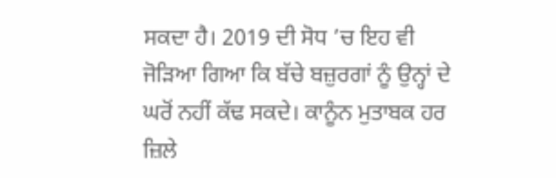ਸਕਦਾ ਹੈ। 2019 ਦੀ ਸੋਧ ’ਚ ਇਹ ਵੀ ਜੋੜਿਆ ਗਿਆ ਕਿ ਬੱਚੇ ਬਜ਼ੁਰਗਾਂ ਨੂੰ ਉਨ੍ਹਾਂ ਦੇ ਘਰੋਂ ਨਹੀਂ ਕੱਢ ਸਕਦੇ। ਕਾਨੂੰਨ ਮੁਤਾਬਕ ਹਰ ਜ਼ਿਲੇ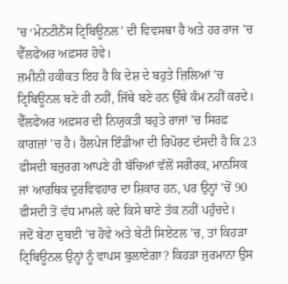’ਚ ‘ਮੇਨਟੀਨੈਂਸ ਟ੍ਰਿਬਿਊਨਲ’ ਦੀ ਵਿਵਸਥਾ ਹੈ ਅਤੇ ਹਰ ਰਾਜ ’ਚ ਵੈੱਲਫੇਅਰ ਅਫ਼ਸਰ ਹੋਵੇ।
ਜ਼ਮੀਨੀ ਹਕੀਕਤ ਇਹ ਹੈ ਕਿ ਦੇਸ਼ ਦੇ ਬਹੁਤੇ ਜ਼ਿਲਿਆਂ ’ਚ ਟ੍ਰਿਬਿਊਨਲ ਬਣੇ ਹੀ ਨਹੀਂ, ਜਿੱਥੇ ਬਣੇ ਹਨ ਉੱਥੇ ਕੰਮ ਨਹੀਂ ਕਰਦੇ। ਵੈੱਲਫੇਅਰ ਅਫ਼ਸਰ ਦੀ ਨਿਯੁਕਤੀ ਬਹੁਤੇ ਰਾਜਾਂ ’ਚ ਸਿਰਫ਼ ਕਾਗਜ਼ਾਂ ’ਚ ਹੈ। ਹੈਲਪੇਜ ਇੰਡੀਆ ਦੀ ਰਿਪੋਰਟ ਦੱਸਦੀ ਹੈ ਕਿ 23 ਫੀਸਦੀ ਬਜ਼ੁਰਗ ਆਪਣੇ ਹੀ ਬੱਚਿਆਂ ਵੱਲੋਂ ਸਰੀਰਕ, ਮਾਨਸਿਕ ਜਾਂ ਆਰਥਿਕ ਦੁਰਵਿਵਹਾਰ ਦਾ ਸ਼ਿਕਾਰ ਹਨ, ਪਰ ਉਨ੍ਹਾਂ ’ਚੋਂ 90 ਫੀਸਦੀ ਤੋਂ ਵੱਧ ਮਾਮਲੇ ਕਦੇ ਕਿਸੇ ਥਾਣੇ ਤੱਕ ਨਹੀਂ ਪਹੁੰਚਦੇ।
ਜਦੋਂ ਬੇਟਾ ਦੁਬਈ ’ਚ ਹੋਵੇ ਅਤੇ ਬੇਟੀ ਸਿਏਟਲ ’ਚ, ਤਾਂ ਕਿਹੜਾ ਟ੍ਰਿਬਿਊਨਲ ਉਨ੍ਹਾਂ ਨੂੰ ਵਾਪਸ ਬੁਲਾਏਗਾ? ਕਿਹੜਾ ਜੁਰਮਾਨਾ ਉਸ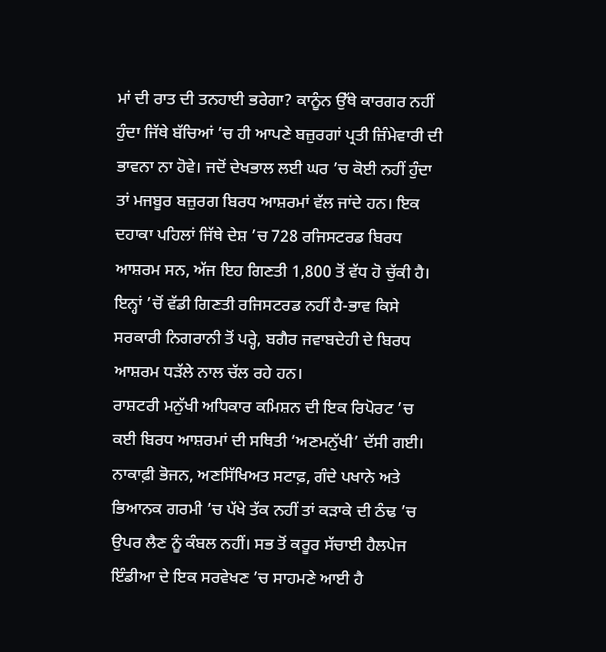ਮਾਂ ਦੀ ਰਾਤ ਦੀ ਤਨਹਾਈ ਭਰੇਗਾ? ਕਾਨੂੰਨ ਉੱਥੇ ਕਾਰਗਰ ਨਹੀਂ ਹੁੰਦਾ ਜਿੱਥੇ ਬੱਚਿਆਂ ’ਚ ਹੀ ਆਪਣੇ ਬਜ਼ੁਰਗਾਂ ਪ੍ਰਤੀ ਜ਼ਿੰਮੇਵਾਰੀ ਦੀ ਭਾਵਨਾ ਨਾ ਹੋਵੇ। ਜਦੋਂ ਦੇਖਭਾਲ ਲਈ ਘਰ ’ਚ ਕੋਈ ਨਹੀਂ ਹੁੰਦਾ ਤਾਂ ਮਜਬੂਰ ਬਜ਼ੁਰਗ ਬਿਰਧ ਆਸ਼ਰਮਾਂ ਵੱਲ ਜਾਂਦੇ ਹਨ। ਇਕ ਦਹਾਕਾ ਪਹਿਲਾਂ ਜਿੱਥੇ ਦੇਸ਼ ’ਚ 728 ਰਜਿਸਟਰਡ ਬਿਰਧ ਆਸ਼ਰਮ ਸਨ, ਅੱਜ ਇਹ ਗਿਣਤੀ 1,800 ਤੋਂ ਵੱਧ ਹੋ ਚੁੱਕੀ ਹੈ। ਇਨ੍ਹਾਂ ’ਚੋਂ ਵੱਡੀ ਗਿਣਤੀ ਰਜਿਸਟਰਡ ਨਹੀਂ ਹੈ-ਭਾਵ ਕਿਸੇ ਸਰਕਾਰੀ ਨਿਗਰਾਨੀ ਤੋਂ ਪਰ੍ਹੇ, ਬਗੈਰ ਜਵਾਬਦੇਹੀ ਦੇ ਬਿਰਧ ਆਸ਼ਰਮ ਧੜੱਲੇ ਨਾਲ ਚੱਲ ਰਹੇ ਹਨ।
ਰਾਸ਼ਟਰੀ ਮਨੁੱਖੀ ਅਧਿਕਾਰ ਕਮਿਸ਼ਨ ਦੀ ਇਕ ਰਿਪੋਰਟ ’ਚ ਕਈ ਬਿਰਧ ਆਸ਼ਰਮਾਂ ਦੀ ਸਥਿਤੀ ‘ਅਣਮਨੁੱਖੀ’ ਦੱਸੀ ਗਈ। ਨਾਕਾਫ਼ੀ ਭੋਜਨ, ਅਣਸਿੱਖਿਅਤ ਸਟਾਫ਼, ਗੰਦੇ ਪਖਾਨੇ ਅਤੇ ਭਿਆਨਕ ਗਰਮੀ ’ਚ ਪੱਖੇ ਤੱਕ ਨਹੀਂ ਤਾਂ ਕੜਾਕੇ ਦੀ ਠੰਢ ’ਚ ਉਪਰ ਲੈਣ ਨੂੰ ਕੰਬਲ ਨਹੀਂ। ਸਭ ਤੋਂ ਕਰੂਰ ਸੱਚਾਈ ਹੈਲਪੇਜ ਇੰਡੀਆ ਦੇ ਇਕ ਸਰਵੇਖਣ ’ਚ ਸਾਹਮਣੇ ਆਈ ਹੈ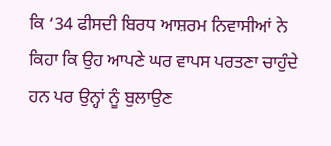ਕਿ ‘34 ਫੀਸਦੀ ਬਿਰਧ ਆਸ਼ਰਮ ਨਿਵਾਸੀਆਂ ਨੇ ਕਿਹਾ ਕਿ ਉਹ ਆਪਣੇ ਘਰ ਵਾਪਸ ਪਰਤਣਾ ਚਾਹੁੰਦੇ ਹਨ ਪਰ ਉਨ੍ਹਾਂ ਨੂੰ ਬੁਲਾਉਣ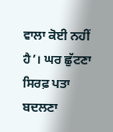ਵਾਲਾ ਕੋਈ ਨਹੀਂ ਹੈ’। ਘਰ ਛੁੱਟਣਾ ਸਿਰਫ਼ ਪਤਾ ਬਦਲਣਾ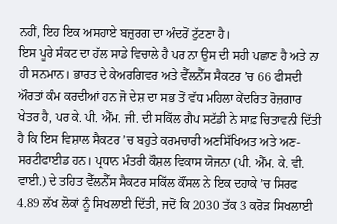ਨਹੀਂ, ਇਹ ਇਕ ਅਸਹਾਏ ਬਜ਼ੁਰਗ ਦਾ ਅੰਦਰੋਂ ਟੁੱਟਣਾ ਹੈ।
ਇਸ ਪੂਰੇ ਸੰਕਟ ਦਾ ਹੱਲ ਸਾਡੇ ਵਿਚਾਲੇ ਹੈ ਪਰ ਨਾ ਉਸ ਦੀ ਸਹੀ ਪਛਾਣ ਹੈ ਅਤੇ ਨਾ ਹੀ ਸਨਮਾਨ। ਭਾਰਤ ਦੇ ਕੇਅਰਗਿਵਰ ਅਤੇ ਵੈੱਲਨੈੱਸ ਸੈਕਟਰ ’ਚ 66 ਫੀਸਦੀ ਔਰਤਾਂ ਕੰਮ ਕਰਦੀਆਂ ਹਨ ਜੋ ਦੇਸ਼ ਦਾ ਸਭ ਤੋਂ ਵੱਧ ਮਹਿਲਾ ਕੇਂਦਰਿਤ ਰੋਜ਼ਗਾਰ ਖੇਤਰ ਹੈ, ਪਰ ਕੇ. ਪੀ. ਐੱਮ. ਜੀ. ਦੀ ਸਕਿੱਲ ਗੈਪ ਸਟੱਡੀ ਨੇ ਸਾਫ਼ ਚਿਤਾਵਨੀ ਦਿੱਤੀ ਹੈ ਕਿ ਇਸ ਵਿਸ਼ਾਲ ਸੈਕਟਰ ’ਚ ਬਹੁਤੇ ਕਰਮਚਾਰੀ ਅਣਸਿੱਖਿਅਤ ਅਤੇ ਅਣ-ਸਰਟੀਫਾਈਡ ਹਨ। ਪ੍ਰਧਾਨ ਮੰਤਰੀ ਕੌਸ਼ਲ ਵਿਕਾਸ ਯੋਜਨਾ (ਪੀ. ਐੱਮ. ਕੇ. ਵੀ. ਵਾਈ.) ਦੇ ਤਹਿਤ ਵੈੱਲਨੈੱਸ ਸੈਕਟਰ ਸਕਿੱਲ ਕੌਂਸਲ ਨੇ ਇਕ ਦਹਾਕੇ ’ਚ ਸਿਰਫ 4.89 ਲੱਖ ਲੋਕਾਂ ਨੂੰ ਸਿਖਲਾਈ ਦਿੱਤੀ, ਜਦੋਂ ਕਿ 2030 ਤੱਕ 3 ਕਰੋੜ ਸਿਖਲਾਈ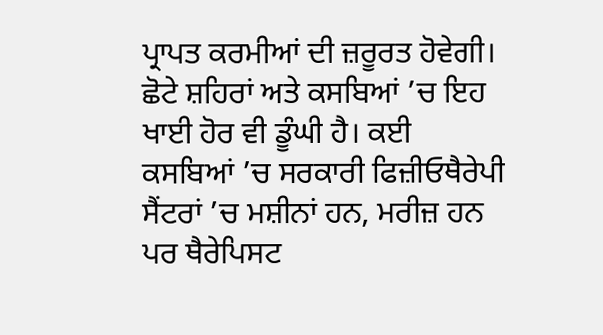ਪ੍ਰਾਪਤ ਕਰਮੀਆਂ ਦੀ ਜ਼ਰੂਰਤ ਹੋਵੇਗੀ।
ਛੋਟੇ ਸ਼ਹਿਰਾਂ ਅਤੇ ਕਸਬਿਆਂ ’ਚ ਇਹ ਖਾਈ ਹੋਰ ਵੀ ਡੂੰਘੀ ਹੈ। ਕਈ ਕਸਬਿਆਂ ’ਚ ਸਰਕਾਰੀ ਫਿਜ਼ੀਓਥੈਰੇਪੀ ਸੈਂਟਰਾਂ ’ਚ ਮਸ਼ੀਨਾਂ ਹਨ, ਮਰੀਜ਼ ਹਨ ਪਰ ਥੈਰੇਪਿਸਟ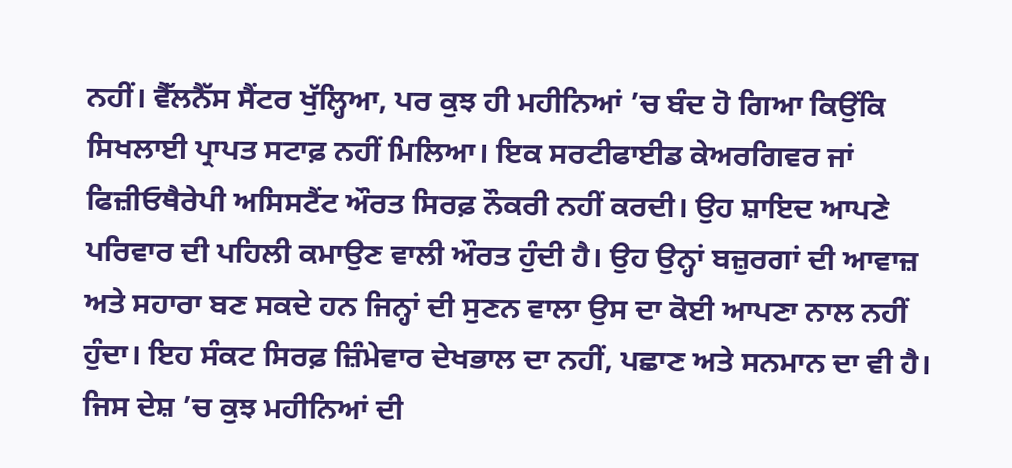ਨਹੀਂ। ਵੈੱਲਨੈੱਸ ਸੈਂਟਰ ਖੁੱਲ੍ਹਿਆ, ਪਰ ਕੁਝ ਹੀ ਮਹੀਨਿਆਂ ’ਚ ਬੰਦ ਹੋ ਗਿਆ ਕਿਉਂਕਿ ਸਿਖਲਾਈ ਪ੍ਰਾਪਤ ਸਟਾਫ਼ ਨਹੀਂ ਮਿਲਿਆ। ਇਕ ਸਰਟੀਫਾਈਡ ਕੇਅਰਗਿਵਰ ਜਾਂ ਫਿਜ਼ੀਓਥੈਰੇਪੀ ਅਸਿਸਟੈਂਟ ਔਰਤ ਸਿਰਫ਼ ਨੌਕਰੀ ਨਹੀਂ ਕਰਦੀ। ਉਹ ਸ਼ਾਇਦ ਆਪਣੇ ਪਰਿਵਾਰ ਦੀ ਪਹਿਲੀ ਕਮਾਉਣ ਵਾਲੀ ਔਰਤ ਹੁੰਦੀ ਹੈ। ਉਹ ਉਨ੍ਹਾਂ ਬਜ਼ੁਰਗਾਂ ਦੀ ਆਵਾਜ਼ ਅਤੇ ਸਹਾਰਾ ਬਣ ਸਕਦੇ ਹਨ ਜਿਨ੍ਹਾਂ ਦੀ ਸੁਣਨ ਵਾਲਾ ਉਸ ਦਾ ਕੋਈ ਆਪਣਾ ਨਾਲ ਨਹੀਂ ਹੁੰਦਾ। ਇਹ ਸੰਕਟ ਸਿਰਫ਼ ਜ਼ਿੰਮੇਵਾਰ ਦੇਖਭਾਲ ਦਾ ਨਹੀਂ, ਪਛਾਣ ਅਤੇ ਸਨਮਾਨ ਦਾ ਵੀ ਹੈ।
ਜਿਸ ਦੇਸ਼ ’ਚ ਕੁਝ ਮਹੀਨਿਆਂ ਦੀ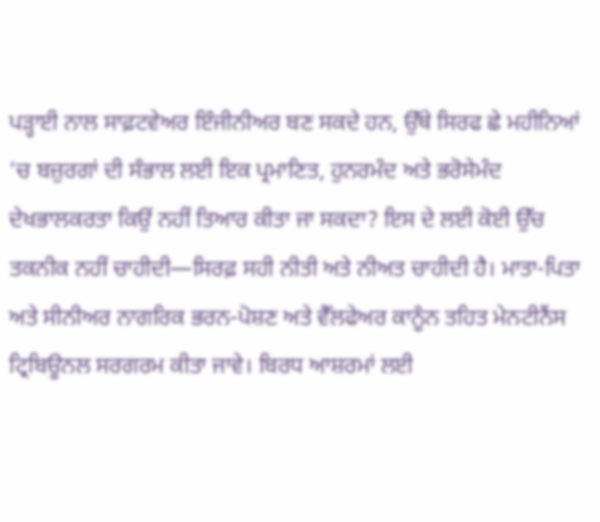ਪੜ੍ਹਾਈ ਨਾਲ ਸਾਫ਼ਟਵੇਅਰ ਇੰਜੀਨੀਅਰ ਬਣ ਸਕਦੇ ਹਨ, ਉੱਥੇ ਸਿਰਫ ਛੇ ਮਹੀਨਿਆਂ ’ਚ ਬਜ਼ੁਰਗਾਂ ਦੀ ਸੰਭਾਲ ਲਈ ਇਕ ਪ੍ਰਮਾਣਿਤ, ਹੁਨਰਮੰਦ ਅਤੇ ਭਰੋਸੇਮੰਦ ਦੇਖਭਾਲਕਰਤਾ ਕਿਉਂ ਨਹੀਂ ਤਿਆਰ ਕੀਤਾ ਜਾ ਸਕਦਾ? ਇਸ ਦੇ ਲਈ ਕੋਈ ਉੱਚ ਤਕਨੀਕ ਨਹੀਂ ਚਾਹੀਦੀ—ਸਿਰਫ਼ ਸਹੀ ਨੀਤੀ ਅਤੇ ਨੀਅਤ ਚਾਹੀਦੀ ਹੈ। ਮਾਤਾ-ਪਿਤਾ ਅਤੇ ਸੀਨੀਅਰ ਨਾਗਰਿਕ ਭਰਨ-ਪੋਸ਼ਣ ਅਤੇ ਵੈੱਲਫੇਅਰ ਕਾਨੂੰਨ ਤਹਿਤ ਮੇਨਟੀਨੈਂਸ ਟ੍ਰਿਬਿਊਨਲ ਸਰਗਰਮ ਕੀਤਾ ਜਾਵੇ। ਬਿਰਧ ਆਸ਼ਰਮਾਂ ਲਈ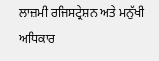ਲਾਜ਼ਮੀ ਰਜਿਸਟ੍ਰੇਸ਼ਨ ਅਤੇ ਮਨੁੱਖੀ ਅਧਿਕਾਰ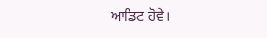ਆਡਿਟ ਹੋਵੇ।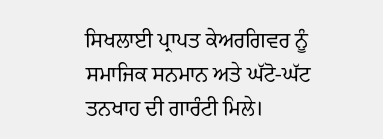ਸਿਖਲਾਈ ਪ੍ਰਾਪਤ ਕੇਅਰਗਿਵਰ ਨੂੰ ਸਮਾਜਿਕ ਸਨਮਾਨ ਅਤੇ ਘੱਟੋ-ਘੱਟ ਤਨਖਾਹ ਦੀ ਗਾਰੰਟੀ ਮਿਲੇ।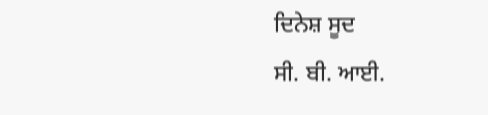ਦਿਨੇਸ਼ ਸੂਦ
ਸੀ. ਬੀ. ਆਈ.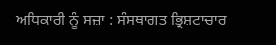ਅਧਿਕਾਰੀ ਨੂੰ ਸਜ਼ਾ : ਸੰਸਥਾਗਤ ਭ੍ਰਿਸ਼ਟਾਚਾਰ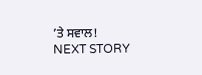’ਤੇ ਸਵਾਲ!
NEXT STORY